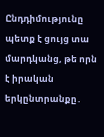Ընդդիմությունը պետք է ցույց տա մարդկանց, թե որն է իրական երկընտրանքը․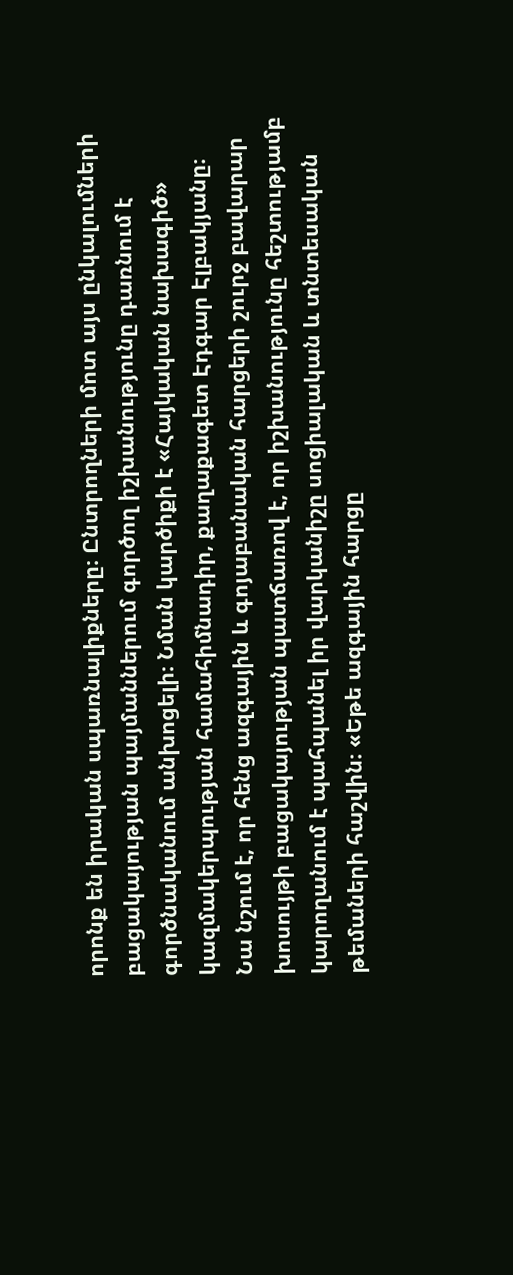որոնք են իրական սպառնալիքները։ Ընտրողների մոտ այս ընկալումների բացակայության պայմաններում գործող իշխանությունը դառնում է գործնականում անխոցելի։ Նման կարծիքի է «Հայկական նախագիծ» կազմակերպության համահիմնադիր, քաղաքագետ Էդգար Էլբակյանը։
Նա նշում է, որ հենց ազգային և գոյաբանական հարցերի շուրջ բավարար խոսույթի բացակայության պատճառով է, որ իշխանությունը հեշտությամբ կարողանում է պահպանել իր վարկանիշը սոցիալական և տնտեսական թեմաների հաշվին։ «Եթե ազգային հարցը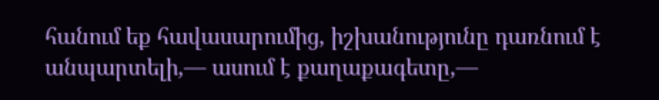հանում եք հավասարումից, իշխանությունը դառնում է անպարտելի,— ասում է քաղաքագետը,—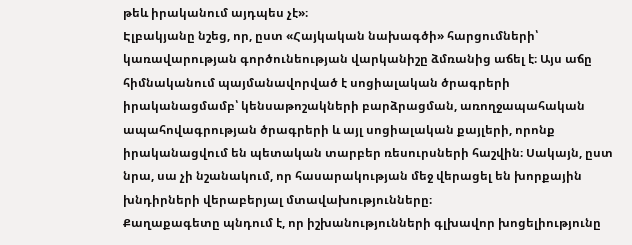թեև իրականում այդպես չէ»։
Էլբակյանը նշեց, որ, ըստ «Հայկական նախագծի» հարցումների՝ կառավարության գործունեության վարկանիշը ձմռանից աճել է։ Այս աճը հիմնականում պայմանավորված է սոցիալական ծրագրերի իրականացմամբ՝ կենսաթոշակների բարձրացման, առողջապահական ապահովագրության ծրագրերի և այլ սոցիալական քայլերի, որոնք իրականացվում են պետական տարբեր ռեսուրսների հաշվին։ Սակայն, ըստ նրա, սա չի նշանակում, որ հասարակության մեջ վերացել են խորքային խնդիրների վերաբերյալ մտավախությունները։
Քաղաքագետը պնդում է, որ իշխանությունների գլխավոր խոցելիությունը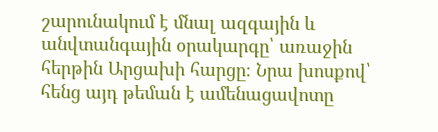շարունակում է մնալ ազգային և անվտանգային օրակարգը՝ առաջին հերթին Արցախի հարցը։ Նրա խոսքով՝ հենց այդ թեման է ամենացավոտը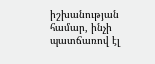իշխանության համար, ինչի պատճառով էլ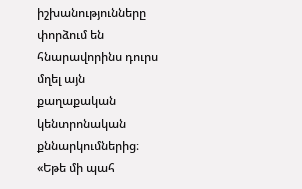իշխանությունները փորձում են հնարավորինս դուրս մղել այն քաղաքական կենտրոնական քննարկումներից։
«Եթե մի պահ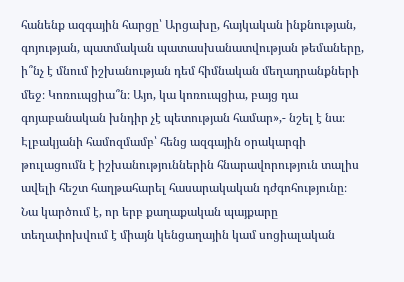հանենք ազգային հարցը՝ Արցախը, հայկական ինքնության, գոյության, պատմական պատասխանատվության թեմաները, ի՞նչ է մնում իշխանության դեմ հիմնական մեղադրանքների մեջ։ Կոռուպցիա՞ն։ Այո, կա կոռուպցիա, բայց դա գոյաբանական խնդիր չէ պետության համար»,- նշել է նա։
Էլբակյանի համոզմամբ՝ հենց ազգային օրակարգի թուլացումն է իշխանություններին հնարավորություն տալիս ավելի հեշտ հաղթահարել հասարակական դժգոհությունը։ Նա կարծում է, որ երբ քաղաքական պայքարը տեղափոխվում է միայն կենցաղային կամ սոցիալական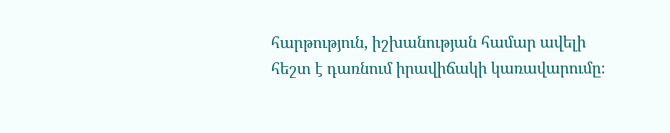հարթություն, իշխանության համար ավելի հեշտ է դառնում իրավիճակի կառավարումը։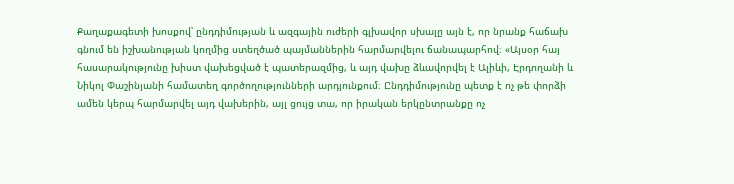Քաղաքագետի խոսքով՝ ընդդիմության և ազգային ուժերի գլխավոր սխալը այն է, որ նրանք հաճախ գնում են իշխանության կողմից ստեղծած պայմաններին հարմարվելու ճանապարհով։ «Այսօր հայ հասարակությունը խիստ վախեցված է պատերազմից, և այդ վախը ձևավորվել է Ալիևի, Էրդողանի և Նիկոլ Փաշինյանի համատեղ գործողությունների արդյունքում։ Ընդդիմությունը պետք է ոչ թե փորձի ամեն կերպ հարմարվել այդ վախերին, այլ ցույց տա, որ իրական երկընտրանքը ոչ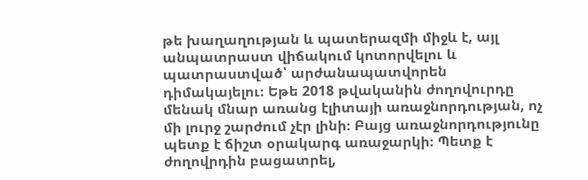թե խաղաղության և պատերազմի միջև է, այլ անպատրաստ վիճակում կոտորվելու և պատրաստված՝ արժանապատվորեն դիմակայելու։ Եթե 2018 թվականին ժողովուրդը մենակ մնար առանց էլիտայի առաջնորդության, ոչ մի լուրջ շարժում չէր լինի։ Բայց առաջնորդությունը պետք է ճիշտ օրակարգ առաջարկի։ Պետք է ժողովրդին բացատրել,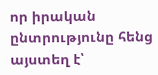որ իրական ընտրությունը հենց այստեղ է՝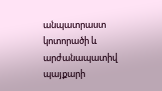անպատրաստ կոտորածի և արժանապատիվ պայքարի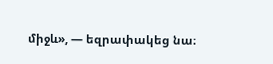միջև», — եզրափակեց նա։